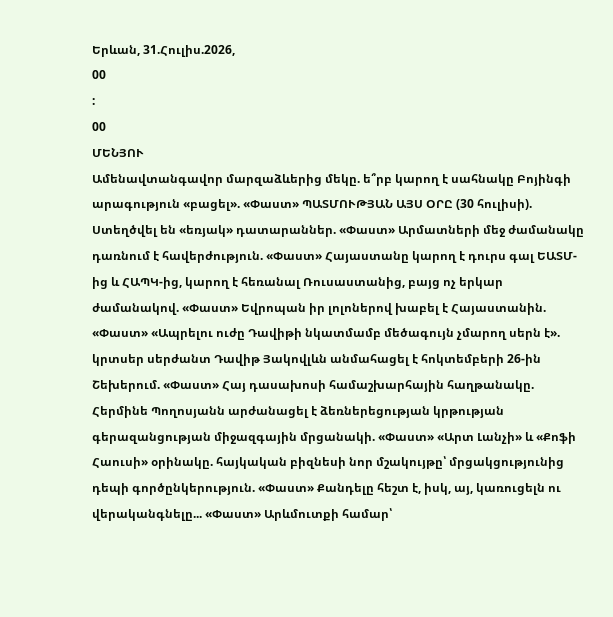Երևան, 31.Հուլիս.2026,
00
:
00
ՄԵՆՅՈՒ
Ամենավտանգավոր մարզաձևերից մեկը. ե՞րբ կարող է սահնակը Բոյինգի արագություն «բացել». «Փաստ» ՊԱՏՄՈՒԹՅԱՆ ԱՅՍ ՕՐԸ (30 հուլիսի). Ստեղծվել են «եռյակ» դատարաններ. «Փաստ» Արմատների մեջ ժամանակը դառնում է հավերժություն. «Փաստ» Հայաստանը կարող է դուրս գալ ԵԱՏՄ-ից և ՀԱՊԿ-ից, կարող է հեռանալ Ռուսաստանից, բայց ոչ երկար ժամանակով. «Փաստ» Եվրոպան իր լոլոներով խաբել է Հայաստանին. «Փաստ» «Ապրելու ուժը Դավիթի նկատմամբ մեծագույն չմարող սերն է». կրտսեր սերժանտ Դավիթ Յակովլևն անմահացել է հոկտեմբերի 26-ին Շեխերում. «Փաստ» Հայ դասախոսի համաշխարհային հաղթանակը. Հերմինե Պողոսյանն արժանացել է ձեռներեցության կրթության գերազանցության միջազգային մրցանակի. «Փաստ» «Արտ Լանչի» և «Քոֆի Հաուսի» օրինակը. հայկական բիզնեսի նոր մշակույթը՝ մրցակցությունից դեպի գործընկերություն. «Փաստ» Քանդելը հեշտ է, իսկ, այ, կառուցելն ու վերականգնելը... «Փաստ» Արևմուտքի համար՝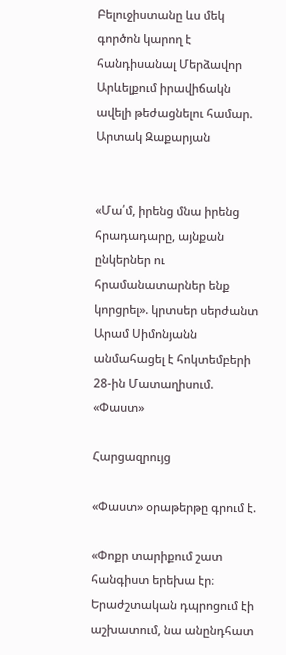Բելուջիստանը ևս մեկ գործոն կարող է հանդիսանալ Մերձավոր Արևելքում իրավիճակն ավելի թեժացնելու համար. Արտակ Զաքարյան


«Մա՛մ, իրենց մնա իրենց հրադադարը, այնքան ընկերներ ու հրամանատարներ ենք կորցրել». կրտսեր սերժանտ Արամ Սիմոնյանն անմահացել է հոկտեմբերի 28-ին Մատաղիսում. «Փաստ»

Հարցազրույց

«Փաստ» օրաթերթը գրում է.

«Փոքր տարիքում շատ հանգիստ երեխա էր։ Երաժշտական դպրոցում էի աշխատում, նա անընդհատ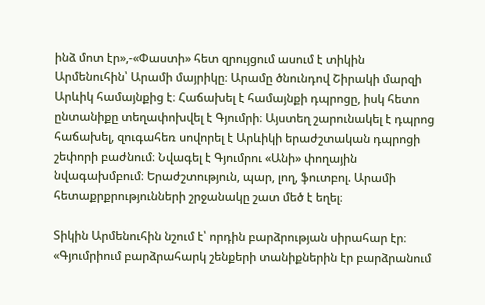ինձ մոտ էր»,-«Փաստի» հետ զրույցում ասում է տիկին Արմենուհին՝ Արամի մայրիկը։ Արամը ծնունդով Շիրակի մարզի Արևիկ համայնքից է։ Հաճախել է համայնքի դպրոցը, իսկ հետո ընտանիքը տեղափոխվել է Գյումրի։ Այստեղ շարունակել է դպրոց հաճախել, զուգահեռ սովորել է Արևիկի երաժշտական դպրոցի շեփորի բաժնում։ Նվագել է Գյումրու «Անի» փողային նվագախմբում։ Երաժշտություն, պար, լող, ֆուտբոլ. Արամի հետաքրքրությունների շրջանակը շատ մեծ է եղել։

Տիկին Արմենուհին նշում է՝ որդին բարձրության սիրահար էր։ «Գյումրիում բարձրահարկ շենքերի տանիքներին էր բարձրանում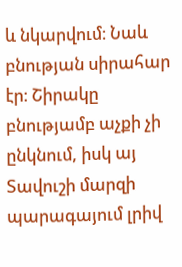և նկարվում։ Նաև բնության սիրահար էր։ Շիրակը բնությամբ աչքի չի ընկնում, իսկ այ Տավուշի մարզի պարագայում լրիվ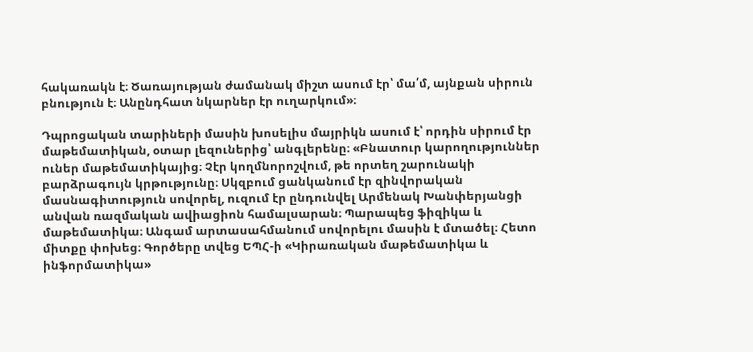հակառակն է։ Ծառայության ժամանակ միշտ ասում էր՝ մա՛մ, այնքան սիրուն բնություն է։ Անընդհատ նկարներ էր ուղարկում»։

Դպրոցական տարիների մասին խոսելիս մայրիկն ասում է՝ որդին սիրում էր մաթեմատիկան, օտար լեզուներից՝ անգլերենը։ «Բնատուր կարողություններ ուներ մաթեմատիկայից։ Չէր կողմնորոշվում, թե որտեղ շարունակի բարձրագույն կրթությունը։ Սկզբում ցանկանում էր զինվորական մասնագիտություն սովորել, ուզում էր ընդունվել Արմենակ Խանփերյանցի անվան ռազմական ավիացիոն համալսարան։ Պարապեց ֆիզիկա և մաթեմատիկա։ Անգամ արտասահմանում սովորելու մասին է մտածել։ Հետո միտքը փոխեց։ Գործերը տվեց ԵՊՀ-ի «Կիրառական մաթեմատիկա և ինֆորմատիկա»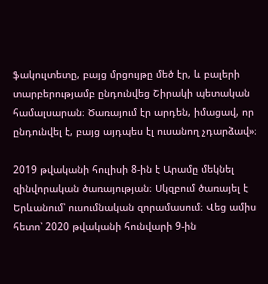ֆակուլտետը, բայց մրցույթը մեծ էր, և բալերի տարբերությամբ ընդունվեց Շիրակի պետական համալսարան։ Ծառայում էր արդեն, իմացավ, որ ընդունվել է, բայց այդպես էլ ուսանող չդարձավ»։

2019 թվականի հուլիսի 8-ին է Արամը մեկնել զինվորական ծառայության։ Սկզբում ծառայել է Երևանում՝ ուսումնական զորամասում։ Վեց ամիս հետո՝ 2020 թվականի հունվարի 9-ին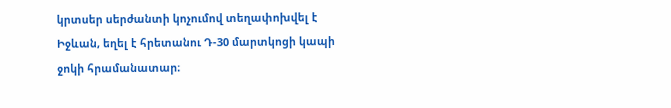կրտսեր սերժանտի կոչումով տեղափոխվել է Իջևան, եղել է հրետանու Դ-30 մարտկոցի կապի ջոկի հրամանատար։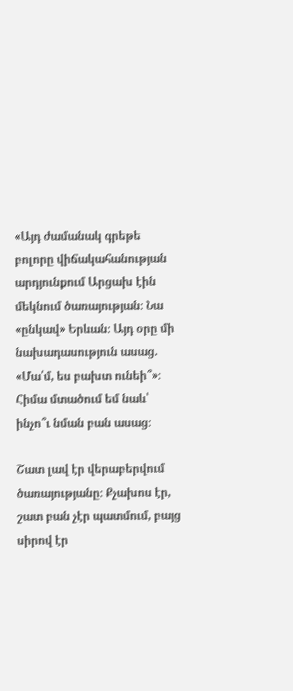«Այդ ժամանակ գրեթե բոլորը վիճակահանության արդյունքում Արցախ էին մեկնում ծառայության։ Նա «ընկավ» Երևան։ Այդ օրը մի նախադասություն ասաց. «Մա՛մ, ես բախտ ունեի՞»։ Հիմա մտածում եմ նաև՝ ինչո՞ւ նման բան ասաց։

Շատ լավ էր վերաբերվում ծառայությանը։ Քչախոս էր, շատ բան չէր պատմում, բայց սիրով էր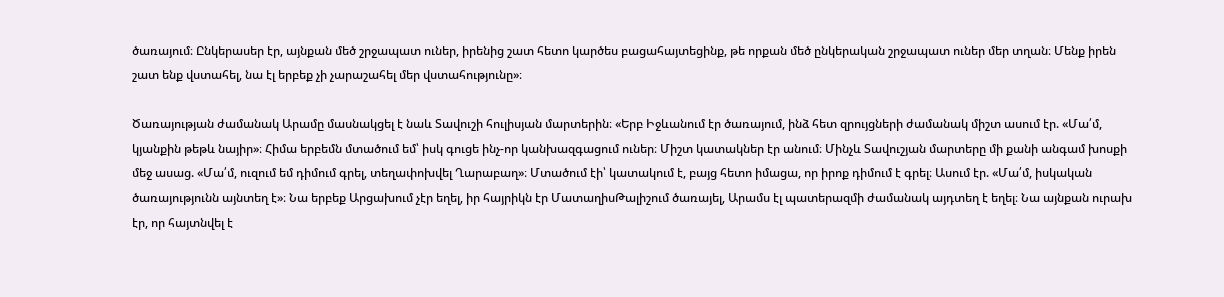ծառայում։ Ընկերասեր էր, այնքան մեծ շրջապատ ուներ, իրենից շատ հետո կարծես բացահայտեցինք, թե որքան մեծ ընկերական շրջապատ ուներ մեր տղան։ Մենք իրեն շատ ենք վստահել, նա էլ երբեք չի չարաշահել մեր վստահությունը»։

Ծառայության ժամանակ Արամը մասնակցել է նաև Տավուշի հուլիսյան մարտերին։ «Երբ Իջևանում էր ծառայում, ինձ հետ զրույցների ժամանակ միշտ ասում էր. «Մա՛մ, կյանքին թեթև նայիր»։ Հիմա երբեմն մտածում եմ՝ իսկ գուցե ինչ-որ կանխազգացում ուներ։ Միշտ կատակներ էր անում։ Մինչև Տավուշյան մարտերը մի քանի անգամ խոսքի մեջ ասաց. «Մա՛մ, ուզում եմ դիմում գրել, տեղափոխվել Ղարաբաղ»։ Մտածում էի՝ կատակում է, բայց հետո իմացա, որ իրոք դիմում է գրել։ Ասում էր. «Մա՛մ, իսկական ծառայությունն այնտեղ է»։ Նա երբեք Արցախում չէր եղել, իր հայրիկն էր ՄատաղիսԹալիշում ծառայել, Արամս էլ պատերազմի ժամանակ այդտեղ է եղել։ Նա այնքան ուրախ էր, որ հայտնվել է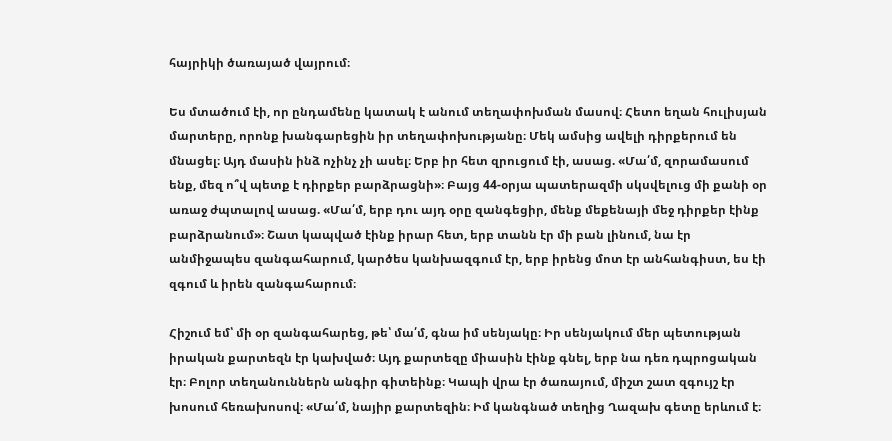հայրիկի ծառայած վայրում։

Ես մտածում էի, որ ընդամենը կատակ է անում տեղափոխման մասով։ Հետո եղան հուլիսյան մարտերը, որոնք խանգարեցին իր տեղափոխությանը։ Մեկ ամսից ավելի դիրքերում են մնացել։ Այդ մասին ինձ ոչինչ չի ասել։ Երբ իր հետ զրուցում էի, ասաց. «Մա՛մ, զորամասում ենք, մեզ ո՞վ պետք է դիրքեր բարձրացնի»։ Բայց 44-օրյա պատերազմի սկսվելուց մի քանի օր առաջ ժպտալով ասաց. «Մա՛մ, երբ դու այդ օրը զանգեցիր, մենք մեքենայի մեջ դիրքեր էինք բարձրանում»։ Շատ կապված էինք իրար հետ, երբ տանն էր մի բան լինում, նա էր անմիջապես զանգահարում, կարծես կանխազգում էր, երբ իրենց մոտ էր անհանգիստ, ես էի զգում և իրեն զանգահարում։

Հիշում եմ՝ մի օր զանգահարեց, թե՝ մա՛մ, գնա իմ սենյակը։ Իր սենյակում մեր պետության իրական քարտեզն էր կախված։ Այդ քարտեզը միասին էինք գնել, երբ նա դեռ դպրոցական էր։ Բոլոր տեղանուններն անգիր գիտեինք։ Կապի վրա էր ծառայում, միշտ շատ զգույշ էր խոսում հեռախոսով։ «Մա՛մ, նայիր քարտեզին։ Իմ կանգնած տեղից Ղազախ գետը երևում է։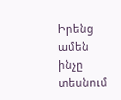Իրենց ամեն ինչը տեսնում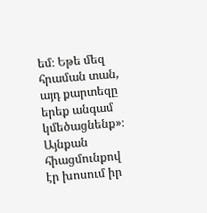եմ։ Եթե մեզ հրաման տան, այդ քարտեզը երեք անգամ կմեծացնենք»։ Այնքան հիացմունքով էր խոսում իր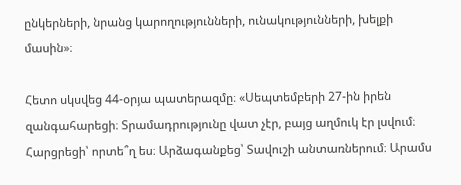ընկերների, նրանց կարողությունների, ունակությունների, խելքի մասին»։

Հետո սկսվեց 44-օրյա պատերազմը։ «Սեպտեմբերի 27-ին իրեն զանգահարեցի։ Տրամադրությունը վատ չէր, բայց աղմուկ էր լսվում։ Հարցրեցի՝ որտե՞ղ ես։ Արձագանքեց՝ Տավուշի անտառներում։ Արամս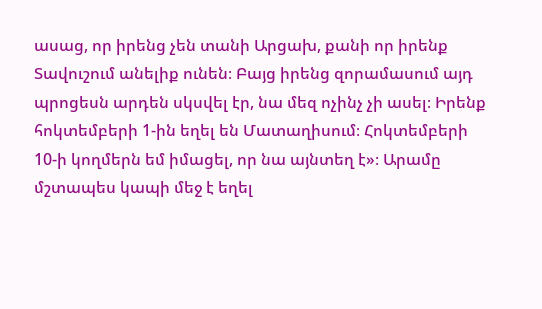ասաց, որ իրենց չեն տանի Արցախ, քանի որ իրենք Տավուշում անելիք ունեն։ Բայց իրենց զորամասում այդ պրոցեսն արդեն սկսվել էր, նա մեզ ոչինչ չի ասել։ Իրենք հոկտեմբերի 1-ին եղել են Մատաղիսում։ Հոկտեմբերի 10-ի կողմերն եմ իմացել, որ նա այնտեղ է»։ Արամը մշտապես կապի մեջ է եղել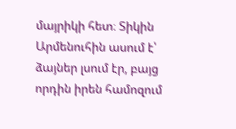մայրիկի հետ։ Տիկին Արմենուհին ասում է՝ ձայներ լսում էր, բայց որդին իրեն համոզում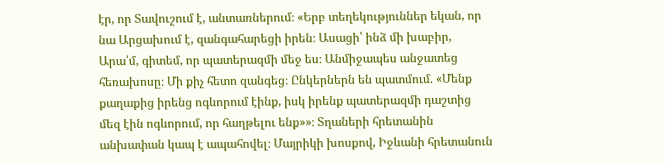էր, որ Տավուշում է, անտառներում։ «Երբ տեղեկություններ եկան, որ նա Արցախում է, զանգահարեցի իրեն։ Ասացի՝ ինձ մի խաբիր, Արա՛մ, գիտեմ, որ պատերազմի մեջ ես։ Անմիջապես անջատեց հեռախոսը։ Մի քիչ հետո զանգեց։ Ընկերներն են պատմում. «Մենք քաղաքից իրենց ոգևորում էինք, իսկ իրենք պատերազմի դաշտից մեզ էին ոգևորում, որ հաղթելու ենք»»։ Տղաների հրետանին անխափան կապ է ապահովել։ Մայրիկի խոսքով, Իջևանի հրետանուն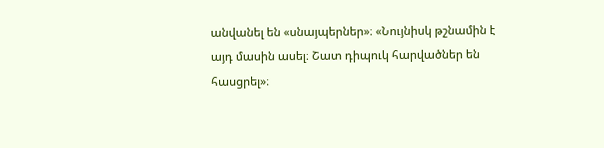անվանել են «սնայպերներ»։ «Նույնիսկ թշնամին է այդ մասին ասել։ Շատ դիպուկ հարվածներ են հասցրել»։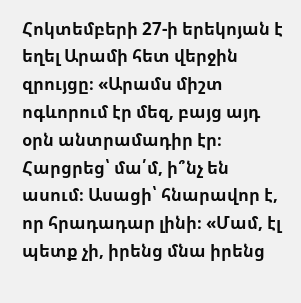Հոկտեմբերի 27-ի երեկոյան է եղել Արամի հետ վերջին զրույցը։ «Արամս միշտ ոգևորում էր մեզ, բայց այդ օրն անտրամադիր էր։ Հարցրեց՝ մա՛մ, ի՞նչ են ասում։ Ասացի՝ հնարավոր է, որ հրադադար լինի։ «Մամ, էլ պետք չի, իրենց մնա իրենց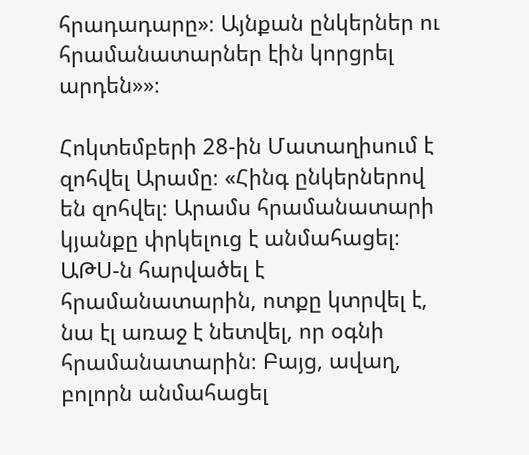հրադադարը»։ Այնքան ընկերներ ու հրամանատարներ էին կորցրել արդեն»»։

Հոկտեմբերի 28-ին Մատաղիսում է զոհվել Արամը։ «Հինգ ընկերներով են զոհվել։ Արամս հրամանատարի կյանքը փրկելուց է անմահացել։ ԱԹՍ-ն հարվածել է հրամանատարին, ոտքը կտրվել է, նա էլ առաջ է նետվել, որ օգնի հրամանատարին։ Բայց, ավաղ, բոլորն անմահացել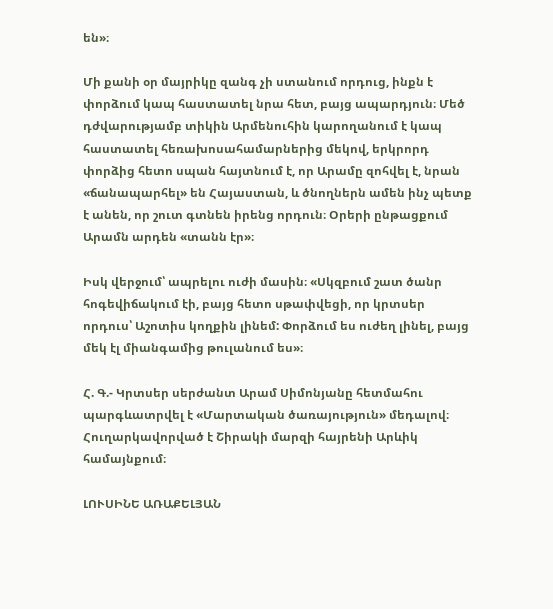են»։

Մի քանի օր մայրիկը զանգ չի ստանում որդուց, ինքն է փորձում կապ հաստատել նրա հետ, բայց ապարդյուն։ Մեծ դժվարությամբ տիկին Արմենուհին կարողանում է կապ հաստատել հեռախոսահամարներից մեկով, երկրորդ փորձից հետո սպան հայտնում է, որ Արամը զոհվել է, նրան «ճանապարհել» են Հայաստան, և ծնողներն ամեն ինչ պետք է անեն, որ շուտ գտնեն իրենց որդուն։ Օրերի ընթացքում Արամն արդեն «տանն էր»։

Իսկ վերջում՝ ապրելու ուժի մասին։ «Սկզբում շատ ծանր հոգեվիճակում էի, բայց հետո սթափվեցի, որ կրտսեր որդուս՝ Աշոտիս կողքին լինեմ: Փորձում ես ուժեղ լինել, բայց մեկ էլ միանգամից թուլանում ես»։

Հ. Գ.- Կրտսեր սերժանտ Արամ Սիմոնյանը հետմահու պարգևատրվել է «Մարտական ծառայություն» մեդալով։ Հուղարկավորված է Շիրակի մարզի հայրենի Արևիկ համայնքում։

ԼՈՒՍԻՆԵ ԱՌԱՔԵԼՅԱՆ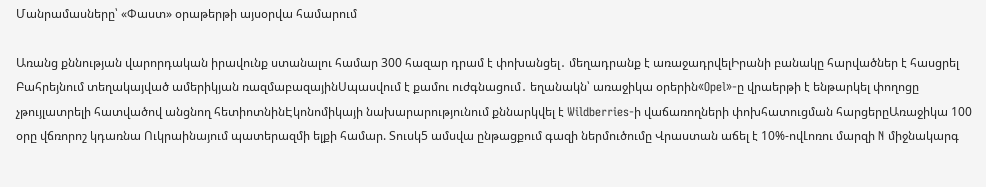Մանրամասները՝ «Փաստ» օրաթերթի այսօրվա համարում

Առանց քննության վարորդական իրավունք ստանալու համար 300 հազար դրամ է փոխանցել․ մեղադրանք է առաջադրվելԻրանի բանակը հարվածներ է հասցրել Բահրեյնում տեղակայված ամերիկյան ռազմաբազայինՍպասվում է քամու ուժգնացում․ եղանակն՝ առաջիկա օրերին«Opel»-ը վրաերթի է ենթարկել փողոցը չթույլատրելի հատվածով անցնող հետիոտնինԷկոնոմիկայի նախարարությունում քննարկվել է Wildberries-ի վաճառողների փոխհատուցման հարցերըԱռաջիկա 100 օրը վճռորոշ կդառնա Ուկրաինայում պատերազմի ելքի համար. Տուսկ5 ամսվա ընթացքում գազի ներմուծումը Վրաստան աճել է 10%-ովԼոռու մարզի N միջնակարգ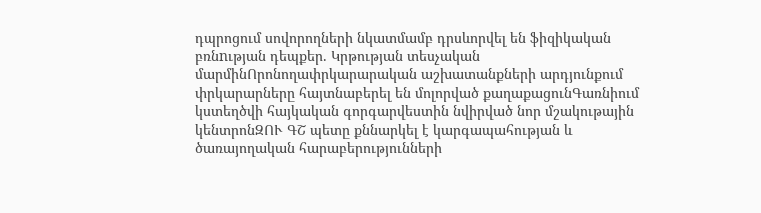դպրոցում սովորողների նկատմամբ դրսևորվել են ֆիզիկական բռնnւթյան դեպքեր. Կրթության տեսչական մարմինՈրոնողափրկարարական աշխատանքների արդյունքում փրկարարները հայտնաբերել են մոլորված քաղաքացունԳառնիում կստեղծվի հայկական գորգարվեստին նվիրված նոր մշակութային կենտրոնԶՈՒ ԳՇ պետը քննարկել է կարգապահության և ծառայողական հարաբերությունների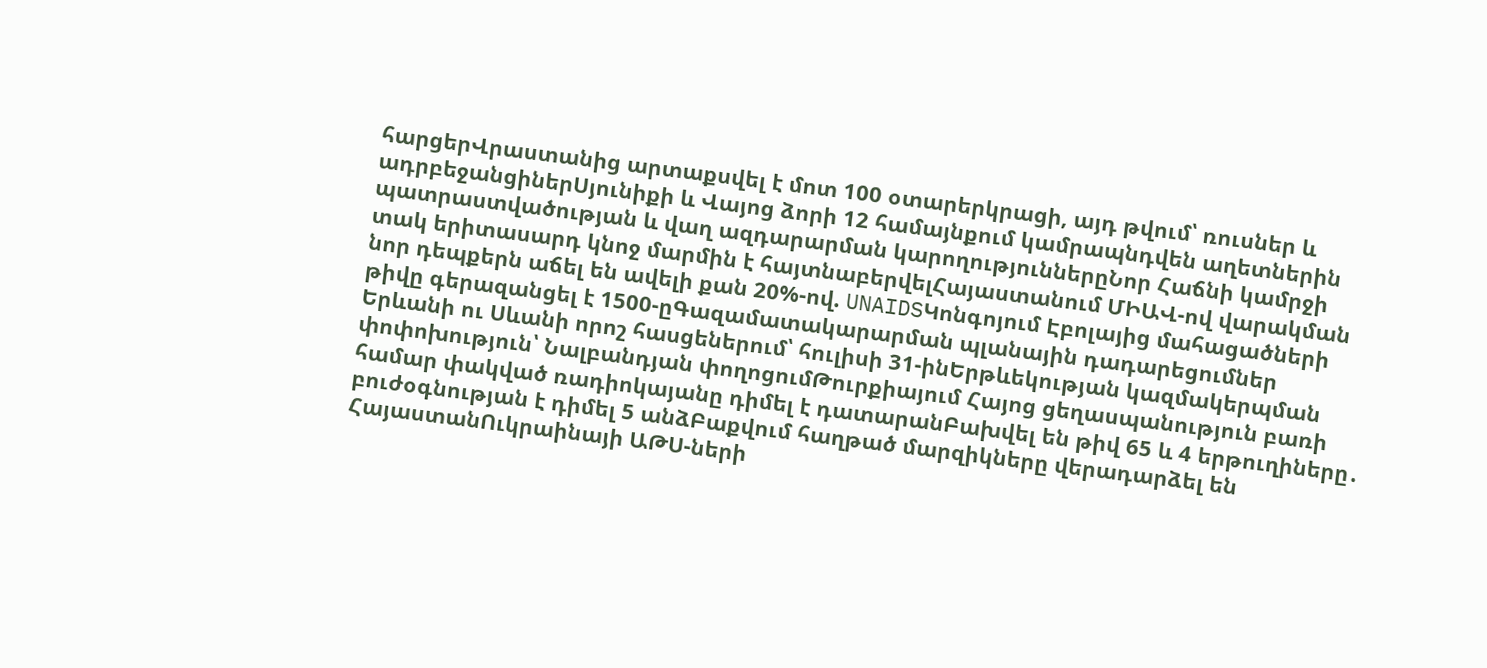հարցերՎրաստանից արտաքսվել է մոտ 100 օտարերկրացի, այդ թվում՝ ռուսներ և ադրբեջանցիներՍյունիքի և Վայոց ձորի 12 համայնքում կամրապնդվեն աղետներին պատրաստվածության և վաղ ազդարարման կարողություններըՆոր Հաճնի կամրջի տակ երիտասարդ կնոջ մարմին է հայտնաբերվելՀայաստանում ՄԻԱՎ-ով վարակման նոր դեպքերն աճել են ավելի քան 20%-ով. UNAIDSԿոնգոյում Էբոլայից մահացածների թիվը գերազանցել է 1500-ըԳազամատակարարման պլանային դադարեցումներ Երևանի ու Սևանի որոշ հասցեներում՝ հուլիսի 31-ինԵրթևեկության կազմակերպման փոփոխություն՝ Նալբանդյան փողոցումԹուրքիայում Հայոց ցեղասպանություն բառի համար փակված ռադիոկայանը դիմել է դատարանԲախվել են թիվ 65 և 4 երթուղիները․ բուժօգնության է դիմել 5 անձԲաքվում հաղթած մարզիկները վերադարձել են ՀայաստանՈւկրաինայի ԱԹՍ-ների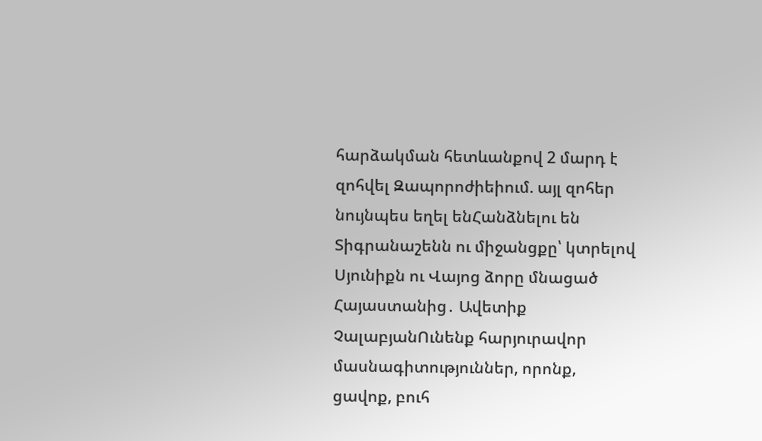հարձակման հետևանքով 2 մարդ է զոհվել Զապորոժիեիում. այլ զոհեր նույնպես եղել ենՀանձնելու են Տիգրանաշենն ու միջանցքը՝ կտրելով Սյունիքն ու Վայոց ձորը մնացած Հայաստանից․ Ավետիք ՉալաբյանՈւնենք հարյուրավոր մասնագիտություններ, որոնք, ցավոք, բուհ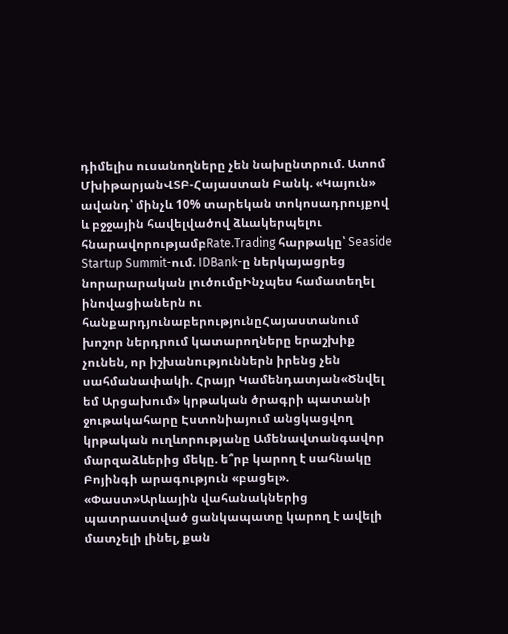դիմելիս ուսանողները չեն նախընտրում. Ատոմ ՄխիթարյանՎՏԲ-Հայաստան Բանկ. «Կայուն» ավանդ՝ մինչև 10% տարեկան տոկոսադրույքով և բջջային հավելվածով ձևակերպելու հնարավորությամբRate.Trading հարթակը՝ Seaside Startup Summit-ում. IDBank-ը ներկայացրեց նորարարական լուծումըԻնչպես համատեղել ինովացիաներն ու հանքարդյունաբերությունըՀայաստանում խոշոր ներդրում կատարողները երաշխիք չունեն, որ իշխանություններն իրենց չեն սահմանափակի. Հրայր Կամենդատյան«Ծնվել եմ Արցախում» կրթական ծրագրի պատանի ջութակահարը Էստոնիայում անցկացվող կրթական ուղևորությանը Ամենավտանգավոր մարզաձևերից մեկը. ե՞րբ կարող է սահնակը Բոյինգի արագություն «բացել». «Փաստ»Արևային վահանակներից պատրաստված ցանկապատը կարող է ավելի մատչելի լինել, քան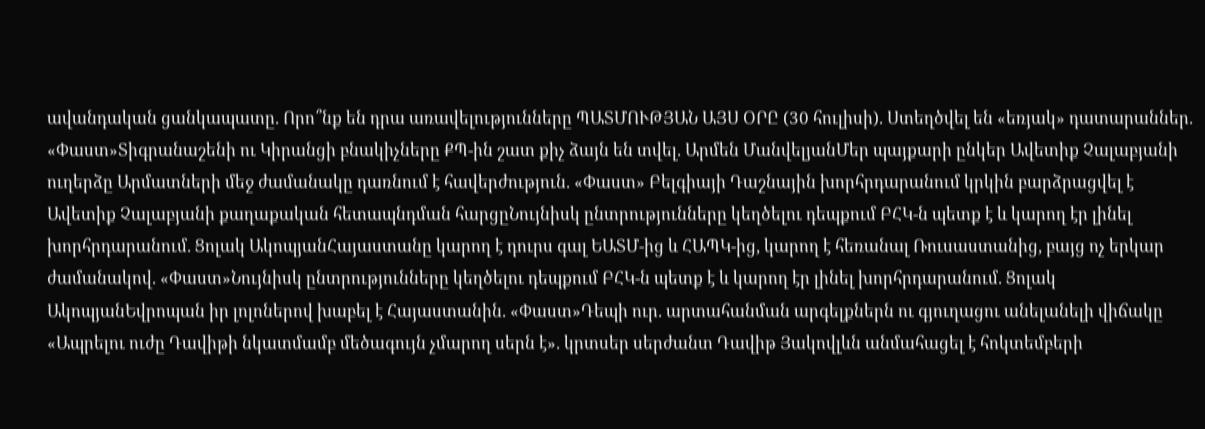ավանդական ցանկապատը. Որո՞նք են դրա առավելությունները ՊԱՏՄՈՒԹՅԱՆ ԱՅՍ ՕՐԸ (30 հուլիսի). Ստեղծվել են «եռյակ» դատարաններ. «Փաստ»Տիգրանաշենի ու Կիրանցի բնակիչները ՔՊ-ին շատ քիչ ձայն են տվել. Արմեն ՄանվելյանՄեր պայքարի ընկեր Ավետիք Չալաբյանի ուղերձը Արմատների մեջ ժամանակը դառնում է հավերժություն. «Փաստ» Բելգիայի Դաշնային խորհրդարանում կրկին բարձրացվել է Ավետիք Չալաբյանի քաղաքական հետապնդման հարցըՆույնիսկ ընտրությունները կեղծելու դեպքում ԲՀԿ-ն պետք է և կարող էր լինել խորհրդարանում. Ցոլակ ԱկոպյանՀայաստանը կարող է դուրս գալ ԵԱՏՄ-ից և ՀԱՊԿ-ից, կարող է հեռանալ Ռուսաստանից, բայց ոչ երկար ժամանակով. «Փաստ»Նույնիսկ ընտրությունները կեղծելու դեպքում ԲՀԿ-ն պետք է և կարող էր լինել խորհրդարանում. Ցոլակ ԱկոպյանԵվրոպան իր լոլոներով խաբել է Հայաստանին. «Փաստ»Դեպի ուր. արտահանման արգելքներն ու գյուղացու անելանելի վիճակը «Ապրելու ուժը Դավիթի նկատմամբ մեծագույն չմարող սերն է». կրտսեր սերժանտ Դավիթ Յակովլևն անմահացել է հոկտեմբերի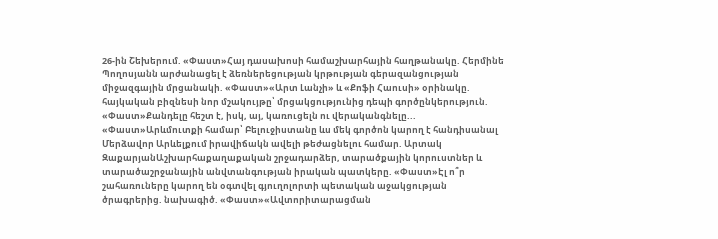26-ին Շեխերում. «Փաստ»Հայ դասախոսի համաշխարհային հաղթանակը. Հերմինե Պողոսյանն արժանացել է ձեռներեցության կրթության գերազանցության միջազգային մրցանակի. «Փաստ»«Արտ Լանչի» և «Քոֆի Հաուսի» օրինակը. հայկական բիզնեսի նոր մշակույթը՝ մրցակցությունից դեպի գործընկերություն. «Փաստ»Քանդելը հեշտ է, իսկ, այ, կառուցելն ու վերականգնելը... «Փաստ»Արևմուտքի համար՝ Բելուջիստանը ևս մեկ գործոն կարող է հանդիսանալ Մերձավոր Արևելքում իրավիճակն ավելի թեժացնելու համար. Արտակ ԶաքարյանԱշխարհաքաղաքական շրջադարձեր, տարածքային կորուստներ և տարածաշրջանային անվտանգության իրական պատկերը. «Փաստ»Էլ ո՞ր շահառուները կարող են օգտվել գյուղոլորտի պետական աջակցության ծրագրերից. նախագիծ. «Փաստ»«Ավտորիտարացման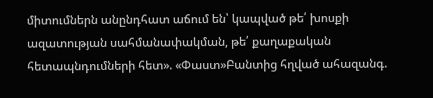միտումներն անընդհատ աճում են՝ կապված թե՛ խոսքի ազատության սահմանափակման, թե՛ քաղաքական հետապնդումների հետ». «Փաստ»Բանտից հղված ահազանգ.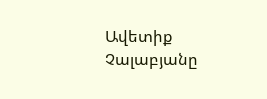Ավետիք Չալաբյանը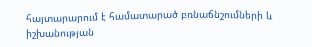հայտարարում է համատարած բռնաճնշումների և իշխանության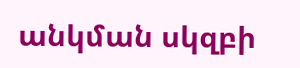անկման սկզբի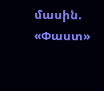մասին. «Փաստ»